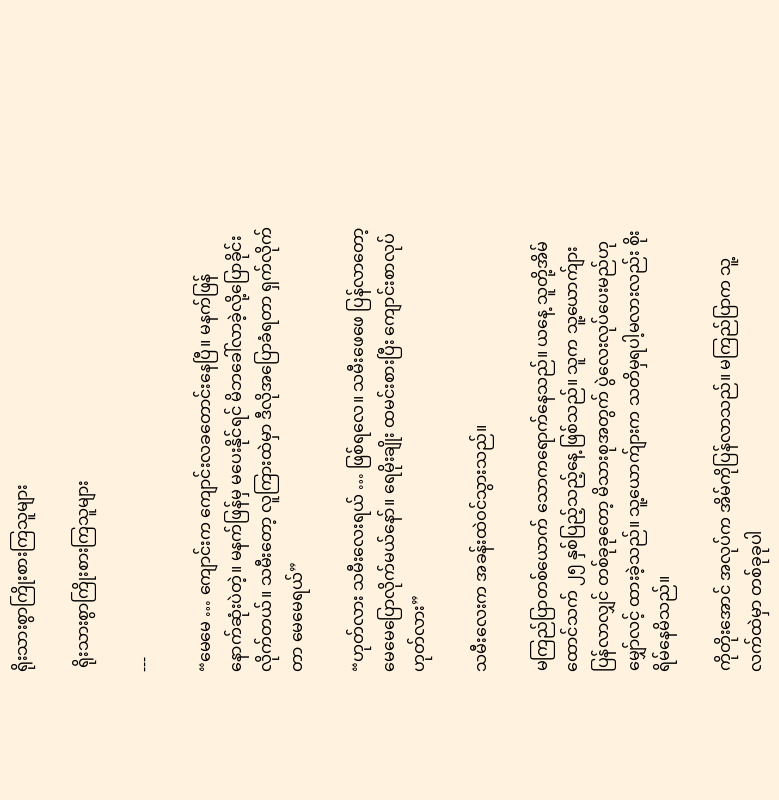ရိုးသားစွာကြိုးစားကြသူများ

 ရိုးသားစွာကြိုးစားကြသူများ

---

“မေမေ … ကျောင်းက ကျောင်းလခတောင်းနေပြီ။ မနက်ဖြန် နောက်ဆုံးပဲတဲ့။ မနက်ဖြန်မှ မပေးနိုင်ရင် မိဘခေါ်လာခဲ့လို့ပြောခိုင်းလိုက်တယ်။ သမီးတော့ လူကြားထဲမှာ ဒီလိုအပြောခံရတာ ရှက်လိုက်တာ မေမေရယ်”

“ဟုတ်လား သမီးလေးရယ် … ဖြစ်ရလေ။ သမီးဖေဖေ ပြန်လာတော့ မေမေပြောလိုက်မယ်နော်။ ရေမိုးချိုး ထမင်းစားပြီး ကျောင်းစာလုပ် ဟုတ်လား”

သမီးလေးက အခန်းထဲဝင်သွားသည်။

မကြည်ပြာတစ်ယောက် သောကရောက်နေသည်။ ယနေ့ သူတို့အိမ်ထောင်သက် ၂၅ နှစ်ပြည့်သည့်နေ့ ဖြစ်သည်။ သူက သူ့ယောက်ျားပြန်လာလျှင် တစ်ခုခုတော့ မိသားစုအတွက် ပွဲလေးလုပ်ပေးမည်ဟု မျှော်လင့် ထားခဲ့သည်။ သူ့ယောက်ျားက သတိမှရပါ့မလားလည်း စိုးရိမ်နေမိသည်။

ကိုတိုးအောင် အလုပ်က အိမ်ကိုပြန်လာသည်။ မကြည်ပြာက သူ့လက်ထဲမှာ တစ်ခုခုပါ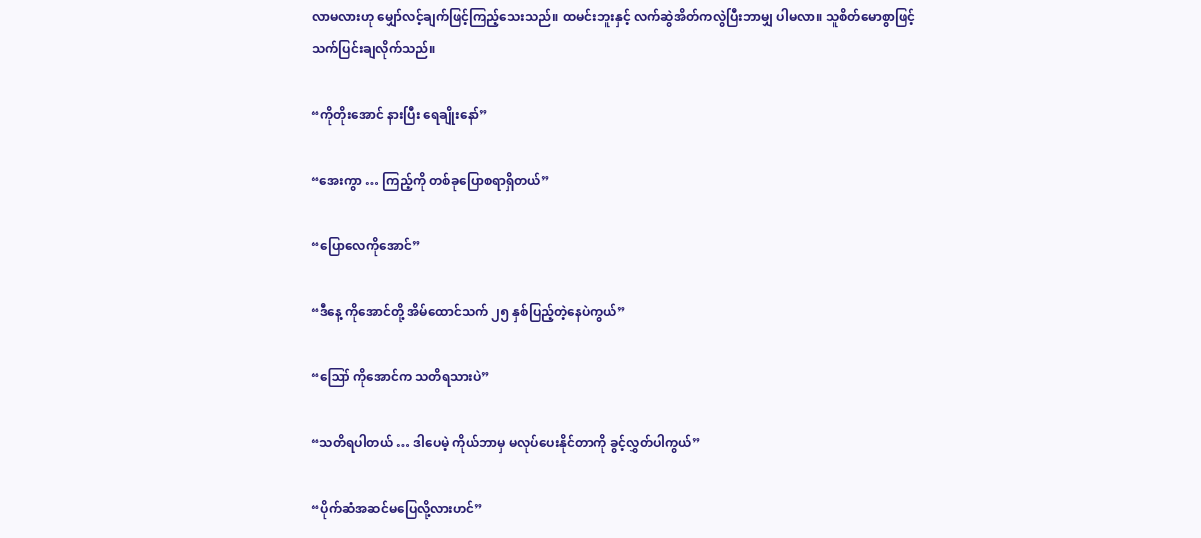လာမလားဟု မျှော်လင့်ချက်ဖြင့်ကြည့်သေးသည်။ ထမင်းဘူးနှင့် လက်ဆွဲအိတ်ကလွဲပြီးဘာမျှ ပါမလာ။ သူစိတ်မောစွာဖြင့် သက်ပြင်းချလိုက်သည်။

“ကိုတိုးအောင် နားပြီး ရေချိုးနော်”

“အေးကွာ … ကြည့်ကို တစ်ခုပြောစရာရှိတယ်”

“ပြောလေကိုအောင်”

“ဒီနေ့ ကိုအောင်တို့ အိမ်ထောင်သက် ၂၅ နှစ်ပြည့်တဲ့နေပဲကွယ်”

“ဪ ကိုအောင်က သတိရသားပဲ”

“သတိရပါတယ် … ဒါပေမဲ့ ကိုယ်ဘာမှ မလုပ်ပေးနိုင်တာကို ခွင့်လွှတ်ပါကွယ်”

“ပိုက်ဆံအဆင်မပြေလို့လားဟင်”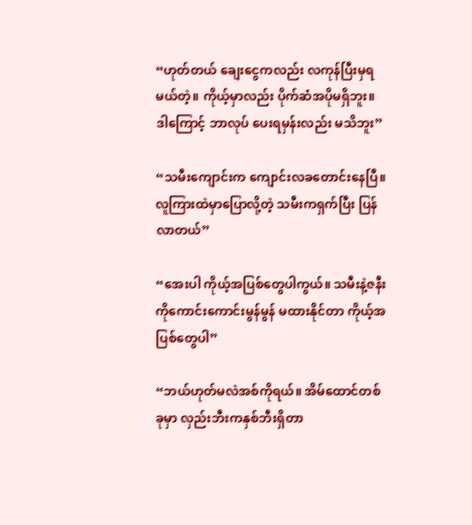“ဟုတ်တယ် ချေးငွေကလည်း လကုန်ပြီးမှရမယ်တဲ့။ ကိုယ့်မှာလည်း ပိုက်ဆံအပိုမရှိဘူး။ ဒါကြောင့် ဘာလုပ် ပေးရမှန်းလည်း မသိဘူး”

“သမီးကျောင်းက ကျောင်းလခတောင်းနေပြီ။ လူကြားထဲမှာပြောလို့တဲ့ သမီးကရှက်ပြီး ပြန်လာတယ်”

“အေးပါ ကိုယ့်အပြစ်တွေပါကွယ်။ သမီးနဲ့ဇနီးကိုကောင်းကောင်းမွန်မွန် မထားနိုင်တာ ကိုယ့်အပြစ်တွေပါ”

“ဘယ်ဟုတ်မလဲအစ်ကိုရယ်။ အိမ်ထောင်တစ်ခုမှာ လှည်းဘီးကနှစ်ဘီးရှိတာ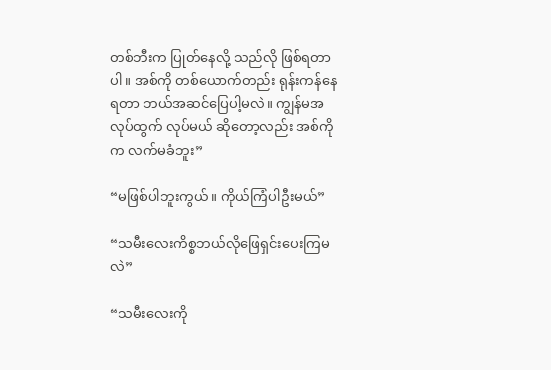တစ်ဘီးက ပြုတ်နေလို့ သည်လို ဖြစ်ရတာပါ။ အစ်ကို တစ်ယောက်တည်း ရုန်းကန်နေရတာ ဘယ်အဆင်ပြေပါ့မလဲ။ ကျွန်မအလုပ်ထွက် လုပ်မယ် ဆိုတော့လည်း အစ်ကိုက လက်မခံဘူး”

“မဖြစ်ပါဘူးကွယ်။ ကိုယ်ကြံပါဦးမယ်”

“သမီးလေးကိစ္စဘယ်လိုဖြေရှင်းပေးကြမလဲ”

“သမီးလေးကို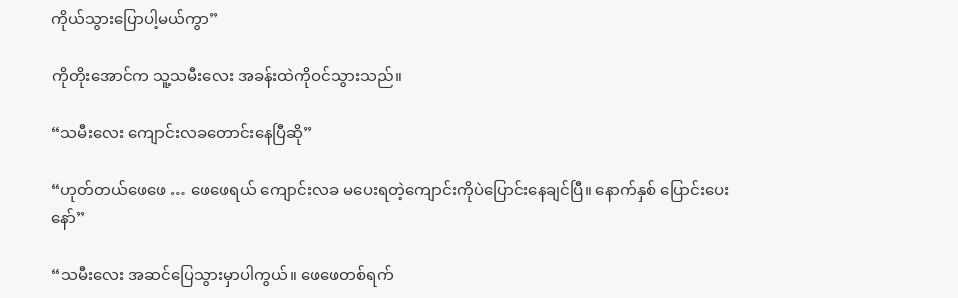ကိုယ်သွားပြောပါ့မယ်ကွာ”

ကိုတိုးအောင်က သူ့သမီးလေး အခန်းထဲကိုဝင်သွားသည်။

“သမီးလေး ကျောင်းလခတောင်းနေပြီဆို”

“ဟုတ်တယ်ဖေဖေ … ဖေဖေရယ် ကျောင်းလခ မပေးရတဲ့ကျောင်းကိုပဲပြောင်းနေချင်ပြီ။ နောက်နှစ် ပြောင်းပေးနော်”

“သမီးလေး အဆင်ပြေသွားမှာပါကွယ်။ ဖေဖေတစ်ရက်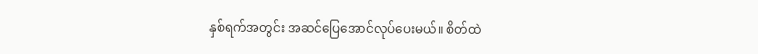နှစ်ရက်အတွင်း အဆင်ပြေအောင်လုပ်ပေးမယ်။ စိတ်ထဲ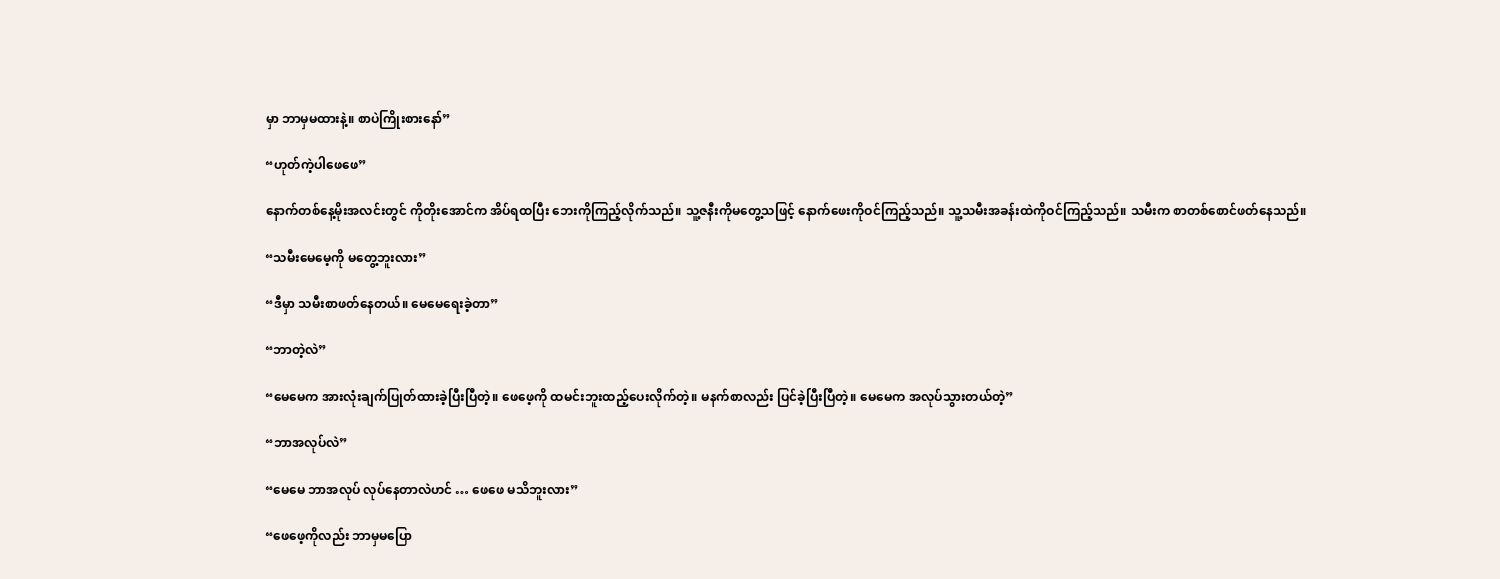မှာ ဘာမှမထားနဲ့။ စာပဲကြိုးစားနော်”

“ဟုတ်ကဲ့ပါဖေဖေ”

နောက်တစ်နေ့မိုးအလင်းတွင် ကိုတိုးအောင်က အိပ်ရထပြီး ဘေးကိုကြည့်လိုက်သည်။ သူ့ဇနီးကိုမတွေ့သဖြင့် နောက်ဖေးကိုဝင်ကြည့်သည်။ သူ့သမီးအခန်းထဲကိုဝင်ကြည့်သည်။ သမီးက စာတစ်စောင်ဖတ်နေသည်။

“သမီးမေမေ့ကို မတွေ့ဘူးလား”

“ဒီမှာ သမီးစာဖတ်နေတယ်။ မေမေရေးခဲ့တာ”

“ဘာတဲ့လဲ”

“မေမေက အားလုံးချက်ပြုတ်ထားခဲ့ပြီးပြီတဲ့။ ဖေဖေ့ကို ထမင်းဘူးထည့်ပေးလိုက်တဲ့။ မနက်စာလည်း ပြင်ခဲ့ပြီးပြီတဲ့။ မေမေက အလုပ်သွားတယ်တဲ့”

“ဘာအလုပ်လဲ”

“မေမေ ဘာအလုပ် လုပ်နေတာလဲဟင် … ဖေဖေ မသိဘူးလား”

“ဖေဖေ့ကိုလည်း ဘာမှမပြော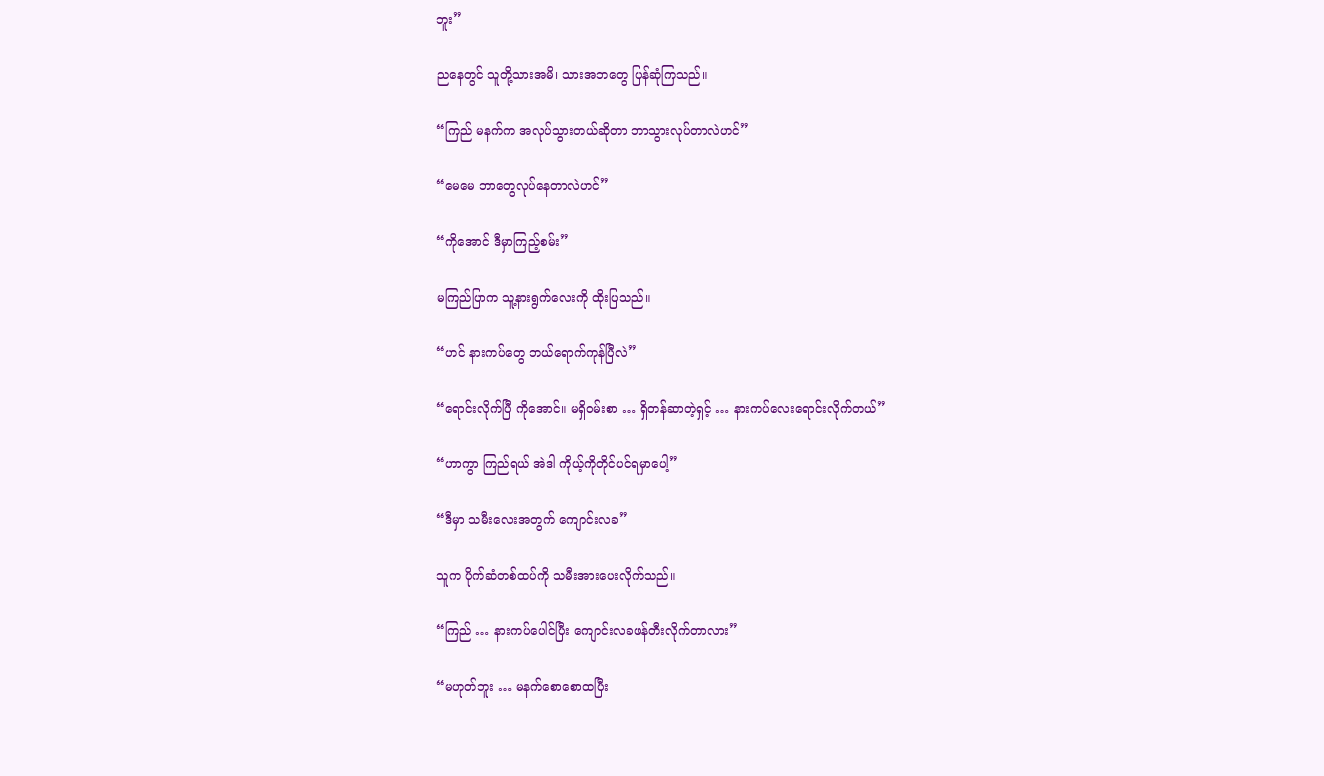ဘူး”

ညနေတွင် သူတို့သားအမိ၊ သားအဘတွေ ပြန်ဆုံကြသည်။

“ကြည် မနက်က အလုပ်သွားတယ်ဆိုတာ ဘာသွားလုပ်တာလဲဟင်”

“မေမေ ဘာတွေလုပ်နေတာလဲဟင်”

“ကိုအောင် ဒီမှာကြည့်စမ်း”

မကြည်ပြာက သူ့နားရွက်လေးကို ထိုးပြသည်။

“ဟင် နားကပ်တွေ ဘယ်ရောက်ကုန်ပြီလဲ”

“ရောင်းလိုက်ပြီ ကိုအောင်။ မရှိဝမ်းစာ … ရှိတန်ဆာတဲ့ရှင့် … နားကပ်လေးရောင်းလိုက်တယ်”

“ဟာကွာ ကြည်ရယ် အဲဒါ ကိုယ့်ကိုတိုင်ပင်ရမှာပေါ့”

“ဒီမှာ သမီးလေးအတွက် ကျောင်းလခ”

သူက ပိုက်ဆံတစ်ထပ်ကို သမီးအားပေးလိုက်သည်။

“ကြည် … နားကပ်ပေါင်ပြီး ကျောင်းလခဖန်တီးလိုက်တာလား”

“မဟုတ်ဘူး … မနက်စောစောထပြီး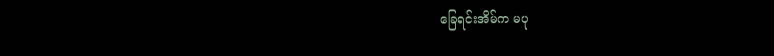ခြေရင်းအိမ်က မပု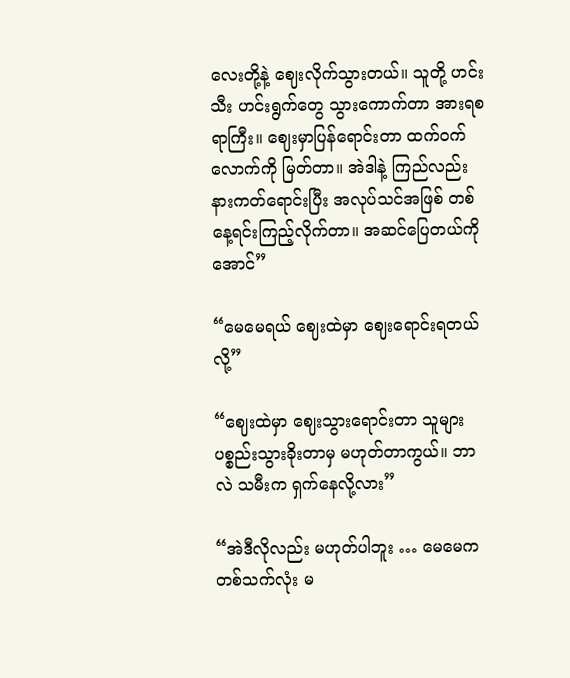လေးတို့နဲ့ ဈေးလိုက်သွားတယ်။ သူတို့ ဟင်းသီး ဟင်းရွက်တွေ သွားကောက်တာ အားရစရာကြီး။ ဈေးမှာပြန်ရောင်းတာ ထက်ဝက်လောက်ကို မြတ်တာ။ အဲဒါနဲ့ ကြည်လည်း နားကတ်ရောင်းပြီး အလုပ်သင်အဖြစ် တစ်နေ့ရင်းကြည့်လိုက်တာ။ အဆင်ပြေတယ်ကိုအောင်”

“မေမေရယ် ဈေးထဲမှာ ဈေးရောင်းရတယ်လို့”

“ဈေးထဲမှာ ဈေးသွားရောင်းတာ သူများပစ္စည်းသွားခိုးတာမှ မဟုတ်တာကွယ်။ ဘာလဲ သမီးက ရှက်နေလို့လား”

“အဲဒီလိုလည်း မဟုတ်ပါဘူး … မေမေက တစ်သက်လုံး မ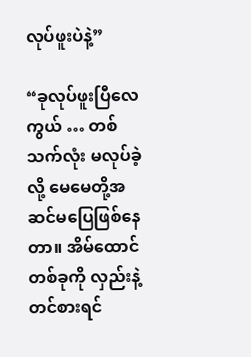လုပ်ဖူးပဲနဲ့”

“ခုလုပ်ဖူးပြီလေကွယ် … တစ်သက်လုံး မလုပ်ခဲ့လို့ မေမေတို့အဆင်မပြေဖြစ်နေတာ။ အိမ်ထောင်တစ်ခုကို လှည်းနဲ့တင်စားရင်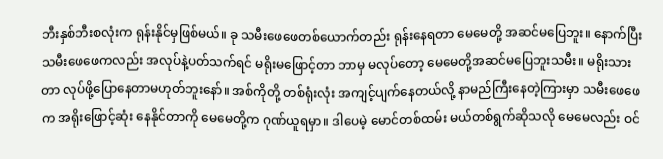ဘီးနှစ်ဘီးစလုံးက ရုန်းနိုင်မှဖြစ်မယ်။ ခု သမီးဖေဖေတစ်ယောက်တည်း ရုန်းနေရတာ မေမေတို့ အဆင်မပြေဘူး။ နောက်ပြီး သမီးဖေဖေကလည်း အလုပ်နဲ့ပတ်သက်ရင် မရိုးမဖြောင့်တာ ဘာမှ မလုပ်တော့ မေမေတို့အဆင်မပြေဘူးသမီး။ မရိုးသားတာ လုပ်ဖို့ပြောနေတာမဟုတ်ဘူးနော်။ အစ်ကိုတို့ တစ်ရုံးလုံး အကျင့်ပျက်နေတယ်လို့ နာမည်ကြီးနေတဲ့ကြားမှာ သမီးဖေဖေက အရိုးဖြောင့်ဆုံး နေနိုင်တာကို မေမေတို့က ဂုဏ်ယူရမှာ။ ဒါပေမဲ့ မောင်တစ်ထမ်း မယ်တစ်ရွက်ဆိုသလို မေမေလည်း ဝင်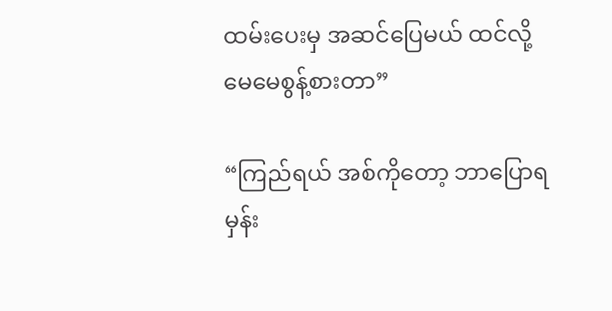ထမ်းပေးမှ အဆင်ပြေမယ် ထင်လို့ မေမေစွန့်စားတာ”

“ကြည်ရယ် အစ်ကိုတော့ ဘာပြောရမှန်း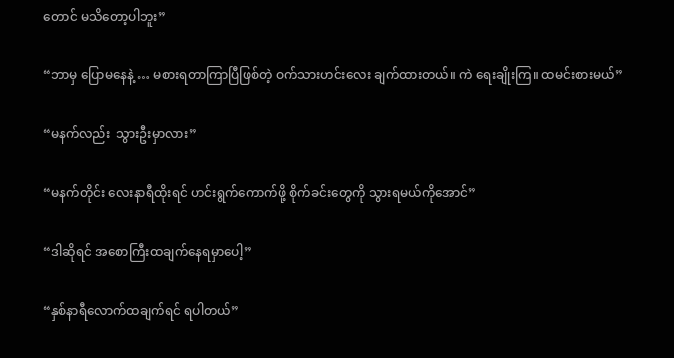တောင် မသိတော့ပါဘူး”

“ဘာမှ ပြောမနေနဲ့ … မစားရတာကြာပြီဖြစ်တဲ့ ဝက်သားဟင်းလေး ချက်ထားတယ်။ ကဲ ရေးချိုးကြ။ ထမင်းစားမယ်”

“မနက်လည်း  သွားဦးမှာလား”

“မနက်တိုင်း လေးနာရီထိုးရင် ဟင်းရွက်ကောက်ဖို့ စိုက်ခင်းတွေကို သွားရမယ်ကိုအောင်”

“ဒါဆိုရင် အစောကြီးထချက်နေရမှာပေါ့”

“နှစ်နာရီလောက်ထချက်ရင် ရပါတယ်”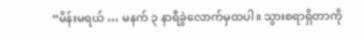“မိန်းမရယ် … မနက် ၃ နာရီခွဲလောက်မှထပါ။ သွားစရာရှိတာကို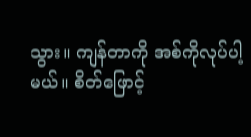သွား။ ကျန်တာကို အစ်ကိုလုပ်ပါ့မယ်။ စိတ်ဖြောင့်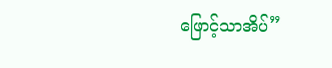ဖြောင့်သာအိပ်”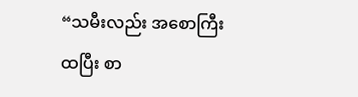“သမီးလည်း အစောကြီးထပြီး စာ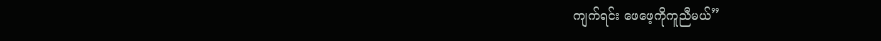ကျက်ရင်း ဖေဖေ့ကိုကူညီမယ်”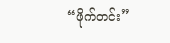“ဖိုက်တင်း”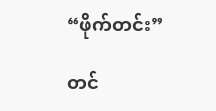“ဖိုက်တင်း”

တင်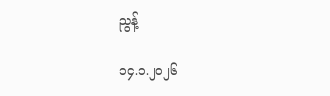ညွန့်

၁၄.၁.၂၀၂၆